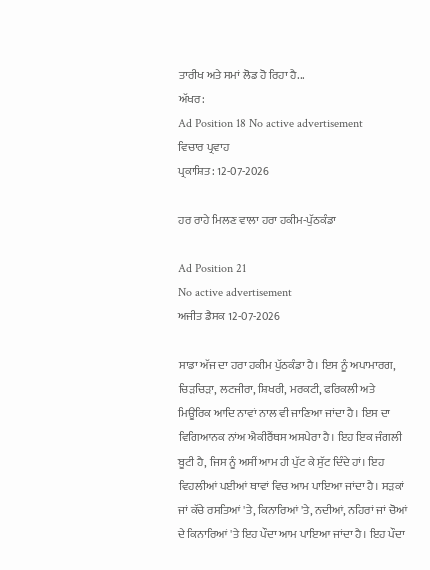ਤਾਰੀਖ ਅਤੇ ਸਮਾਂ ਲੋਡ ਹੋ ਰਿਹਾ ਹੈ...
ਅੱਖਰ:
Ad Position 18 No active advertisement
ਵਿਚਾਰ ਪ੍ਰਵਾਹ
ਪ੍ਰਕਾਸ਼ਿਤ: 12-07-2026

ਹਰ ਰਾਹੇ ਮਿਲਣ ਵਾਲਾ ਹਰਾ ਹਕੀਮ-ਪੁੱਠਕੰਡਾ

Ad Position 21
No active advertisement
ਅਜੀਤ ਡੈਸਕ 12-07-2026

ਸਾਡਾ ਅੱਜ ਦਾ ਹਰਾ ਹਕੀਮ ਪੁੱਠਕੰਡਾ ਹੈ। ਇਸ ਨੂੰ ਅਪਾਮਾਰਗ, ਚਿੜਚਿੜਾ, ਲਟਜੀਰਾ, ਸ਼ਿਖਰੀ, ਮਰਕਟੀ, ਫਰਿਕਲੀ ਅਤੇ ਮਿਊਰਿਕ ਆਦਿ ਨਾਵਾਂ ਨਾਲ ਵੀ ਜਾਣਿਆ ਜਾਂਦਾ ਹੈ। ਇਸ ਦਾ ਵਿਗਿਆਨਕ ਨਾਂਅ ਐਕੀਰੈਂਥਸ ਅਸਪੇਰਾ ਹੈ। ਇਹ ਇਕ ਜੰਗਲੀ ਬੂਟੀ ਹੈ, ਜਿਸ ਨੂੰ ਅਸੀਂ ਆਮ ਹੀ ਪੁੱਟ ਕੇ ਸੁੱਟ ਦਿੰਦੇ ਹਾਂ। ਇਹ ਵਿਹਲੀਆਂ ਪਈਆਂ ਥਾਵਾਂ ਵਿਚ ਆਮ ਪਾਇਆ ਜਾਂਦਾ ਹੈ। ਸੜਕਾਂ ਜਾਂ ਕੱਚੇ ਰਸਤਿਆਂ 'ਤੇ, ਕਿਨਾਰਿਆਂ 'ਤੇ, ਨਦੀਆਂ, ਨਹਿਰਾਂ ਜਾਂ ਚੋਆਂ ਦੇ ਕਿਨਾਰਿਆਂ 'ਤੇ ਇਹ ਪੌਦਾ ਆਮ ਪਾਇਆ ਜਾਂਦਾ ਹੈ। ਇਹ ਪੌਦਾ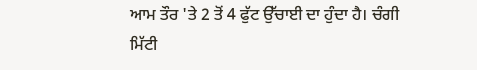ਆਮ ਤੌਰ 'ਤੇ 2 ਤੋਂ 4 ਫੁੱਟ ਉੱਚਾਈ ਦਾ ਹੁੰਦਾ ਹੈ। ਚੰਗੀ ਮਿੱਟੀ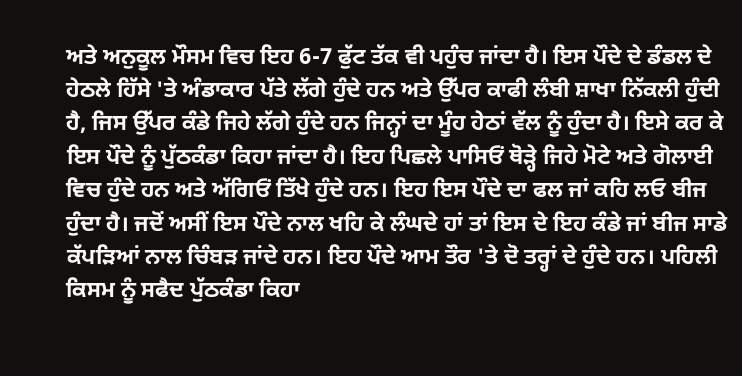ਅਤੇ ਅਨੁਕੂਲ ਮੌਸਮ ਵਿਚ ਇਹ 6-7 ਫੁੱਟ ਤੱਕ ਵੀ ਪਹੁੰਚ ਜਾਂਦਾ ਹੈ। ਇਸ ਪੌਦੇ ਦੇ ਡੰਡਲ ਦੇ ਹੇਠਲੇ ਹਿੱਸੇ 'ਤੇ ਅੰਡਾਕਾਰ ਪੱਤੇ ਲੱਗੇ ਹੁੰਦੇ ਹਨ ਅਤੇ ਉੱਪਰ ਕਾਫੀ ਲੰਬੀ ਸ਼ਾਖਾ ਨਿੱਕਲੀ ਹੁੰਦੀ ਹੈ, ਜਿਸ ਉੱਪਰ ਕੰਡੇ ਜਿਹੇ ਲੱਗੇ ਹੁੰਦੇ ਹਨ ਜਿਨ੍ਹਾਂ ਦਾ ਮੂੰਹ ਹੇਠਾਂ ਵੱਲ ਨੂੰ ਹੁੰਦਾ ਹੈ। ਇਸੇ ਕਰ ਕੇ ਇਸ ਪੌਦੇ ਨੂੰ ਪੁੱਠਕੰਡਾ ਕਿਹਾ ਜਾਂਦਾ ਹੈ। ਇਹ ਪਿਛਲੇ ਪਾਸਿਓਂ ਥੋੜ੍ਹੇ ਜਿਹੇ ਮੋਟੇ ਅਤੇ ਗੋਲਾਈ ਵਿਚ ਹੁੰਦੇ ਹਨ ਅਤੇ ਅੱਗਿਓਂ ਤਿੱਖੇ ਹੁੰਦੇ ਹਨ। ਇਹ ਇਸ ਪੌਦੇ ਦਾ ਫਲ ਜਾਂ ਕਹਿ ਲਓ ਬੀਜ ਹੁੰਦਾ ਹੈ। ਜਦੋਂ ਅਸੀਂ ਇਸ ਪੌਦੇ ਨਾਲ ਖਹਿ ਕੇ ਲੰਘਦੇ ਹਾਂ ਤਾਂ ਇਸ ਦੇ ਇਹ ਕੰਡੇ ਜਾਂ ਬੀਜ ਸਾਡੇ ਕੱਪੜਿਆਂ ਨਾਲ ਚਿੰਬੜ ਜਾਂਦੇ ਹਨ। ਇਹ ਪੌਦੇ ਆਮ ਤੌਰ 'ਤੇ ਦੋ ਤਰ੍ਹਾਂ ਦੇ ਹੁੰਦੇ ਹਨ। ਪਹਿਲੀ ਕਿਸਮ ਨੂੰ ਸਫੈਦ ਪੁੱਠਕੰਡਾ ਕਿਹਾ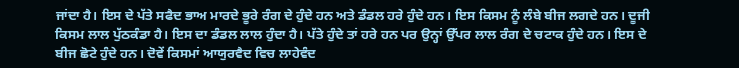ਜਾਂਦਾ ਹੈ। ਇਸ ਦੇ ਪੱਤੇ ਸਫੈਦ ਭਾਅ ਮਾਰਦੇ ਭੂਰੇ ਰੰਗ ਦੇ ਹੁੰਦੇ ਹਨ ਅਤੇ ਡੰਡਲ ਹਰੇ ਹੁੰਦੇ ਹਨ। ਇਸ ਕਿਸਮ ਨੂੰ ਲੰਬੇ ਬੀਜ ਲਗਦੇ ਹਨ। ਦੂਜੀ ਕਿਸਮ ਲਾਲ ਪੁੱਠਕੰਡਾ ਹੈ। ਇਸ ਦਾ ਡੰਡਲ ਲਾਲ ਹੁੰਦਾ ਹੈ। ਪੱਤੇ ਹੁੰਦੇ ਤਾਂ ਹਰੇ ਹਨ ਪਰ ਉਨ੍ਹਾਂ ਉੱਪਰ ਲਾਲ ਰੰਗ ਦੇ ਚਟਾਕ ਹੁੰਦੇ ਹਨ। ਇਸ ਦੇ ਬੀਜ ਛੋਟੇ ਹੁੰਦੇ ਹਨ। ਦੋਵੇਂ ਕਿਸਮਾਂ ਆਯੁਰਵੈਦ ਵਿਚ ਲਾਹੇਵੰਦ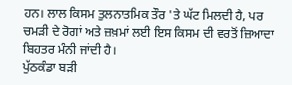ਹਨ। ਲਾਲ ਕਿਸਮ ਤੁਲਨਾਤਮਿਕ ਤੌਰ 'ਤੇ ਘੱਟ ਮਿਲਦੀ ਹੈ, ਪਰ ਚਮੜੀ ਦੇ ਰੋਗਾਂ ਅਤੇ ਜ਼ਖ਼ਮਾਂ ਲਈ ਇਸ ਕਿਸਮ ਦੀ ਵਰਤੋਂ ਜ਼ਿਆਦਾ ਬਿਹਤਰ ਮੰਨੀ ਜਾਂਦੀ ਹੈ।
ਪੁੱਠਕੰਡਾ ਬੜੀ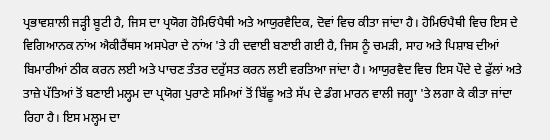ਪ੍ਰਭਾਵਸ਼ਾਲੀ ਜੜ੍ਹੀ ਬੂਟੀ ਹੈ, ਜਿਸ ਦਾ ਪ੍ਰਯੋਗ ਹੋਮਿਓਪੈਥੀ ਅਤੇ ਆਯੁਰਵੈਦਿਕ, ਦੋਵਾਂ ਵਿਚ ਕੀਤਾ ਜਾਂਦਾ ਹੈ। ਹੋਮਿਓਪੈਥੀ ਵਿਚ ਇਸ ਦੇ ਵਿਗਿਆਨਕ ਨਾਂਅ ਐਕੀਰੈਂਥਸ ਅਸਪੇਰਾ ਦੇ ਨਾਂਅ 'ਤੇ ਹੀ ਦਵਾਈ ਬਣਾਈ ਗਈ ਹੈ, ਜਿਸ ਨੂੰ ਚਮੜੀ, ਸਾਹ ਅਤੇ ਪਿਸ਼ਾਬ ਦੀਆਂ ਬਿਮਾਰੀਆਂ ਠੀਕ ਕਰਨ ਲਈ ਅਤੇ ਪਾਚਣ ਤੰਤਰ ਦਰੁੱਸਤ ਕਰਨ ਲਈ ਵਰਤਿਆ ਜਾਂਦਾ ਹੈ। ਆਯੁਰਵੈਦ ਵਿਚ ਇਸ ਪੌਦੇ ਦੇ ਫੁੱਲਾਂ ਅਤੇ ਤਾਜ਼ੇ ਪੱਤਿਆਂ ਤੋਂ ਬਣਾਈ ਮਲ੍ਹਮ ਦਾ ਪ੍ਰਯੋਗ ਪੁਰਾਣੇ ਸਮਿਆਂ ਤੋਂ ਬਿੱਛੂ ਅਤੇ ਸੱਪ ਦੇ ਡੰਗ ਮਾਰਨ ਵਾਲੀ ਜਗ੍ਹਾ 'ਤੇ ਲਗਾ ਕੇ ਕੀਤਾ ਜਾਂਦਾ ਰਿਹਾ ਹੈ। ਇਸ ਮਲ੍ਹਮ ਦਾ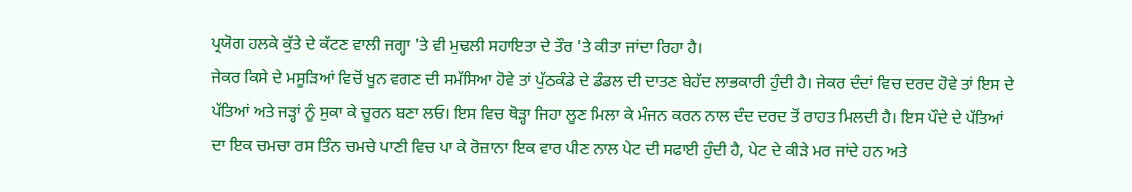ਪ੍ਰਯੋਗ ਹਲਕੇ ਕੁੱਤੇ ਦੇ ਕੱਟਣ ਵਾਲੀ ਜਗ੍ਹਾ 'ਤੇ ਵੀ ਮੁਢਲੀ ਸਹਾਇਤਾ ਦੇ ਤੌਰ 'ਤੇ ਕੀਤਾ ਜਾਂਦਾ ਰਿਹਾ ਹੈ।
ਜੇਕਰ ਕਿਸੇ ਦੇ ਮਸੂੜਿਆਂ ਵਿਚੋਂ ਖੂਨ ਵਗਣ ਦੀ ਸਮੱਸਿਆ ਹੋਵੇ ਤਾਂ ਪੁੱਠਕੰਡੇ ਦੇ ਡੰਡਲ ਦੀ ਦਾਤਣ ਬੇਹੱਦ ਲਾਭਕਾਰੀ ਹੁੰਦੀ ਹੈ। ਜੇਕਰ ਦੰਦਾਂ ਵਿਚ ਦਰਦ ਹੋਵੇ ਤਾਂ ਇਸ ਦੇ ਪੱਤਿਆਂ ਅਤੇ ਜੜ੍ਹਾਂ ਨੂੰ ਸੁਕਾ ਕੇ ਚੂਰਨ ਬਣਾ ਲਓ। ਇਸ ਵਿਚ ਥੋੜ੍ਹਾ ਜਿਹਾ ਲੂਣ ਮਿਲਾ ਕੇ ਮੰਜਨ ਕਰਨ ਨਾਲ ਦੰਦ ਦਰਦ ਤੋਂ ਰਾਹਤ ਮਿਲਦੀ ਹੈ। ਇਸ ਪੌਦੇ ਦੇ ਪੱਤਿਆਂ ਦਾ ਇਕ ਚਮਚਾ ਰਸ ਤਿੰਨ ਚਮਚੇ ਪਾਣੀ ਵਿਚ ਪਾ ਕੇ ਰੋਜ਼ਾਨਾ ਇਕ ਵਾਰ ਪੀਣ ਨਾਲ ਪੇਟ ਦੀ ਸਫਾਈ ਹੁੰਦੀ ਹੈ, ਪੇਟ ਦੇ ਕੀੜੇ ਮਰ ਜਾਂਦੇ ਹਨ ਅਤੇ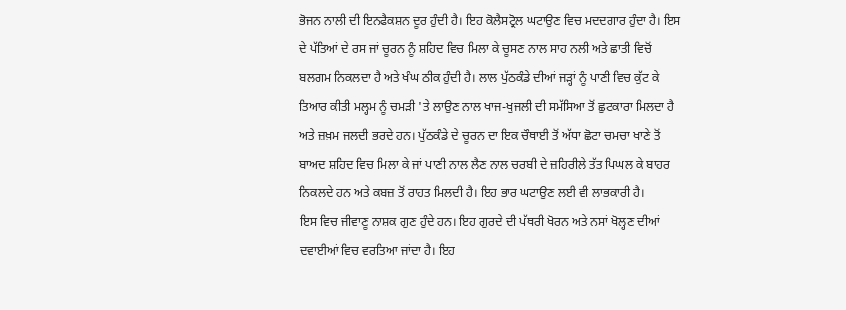ਭੋਜਨ ਨਾਲੀ ਦੀ ਇਨਫੈਕਸ਼ਨ ਦੂਰ ਹੁੰਦੀ ਹੈ। ਇਹ ਕੋਲੈਸਟ੍ਰੋਲ ਘਟਾਉਣ ਵਿਚ ਮਦਦਗਾਰ ਹੁੰਦਾ ਹੈ। ਇਸ ਦੇ ਪੱਤਿਆਂ ਦੇ ਰਸ ਜਾਂ ਚੂਰਨ ਨੂੰ ਸ਼ਹਿਦ ਵਿਚ ਮਿਲਾ ਕੇ ਚੂਸਣ ਨਾਲ ਸਾਹ ਨਲੀ ਅਤੇ ਛਾਤੀ ਵਿਚੋਂ ਬਲਗਮ ਨਿਕਲਦਾ ਹੈ ਅਤੇ ਖੰਘ ਠੀਕ ਹੁੰਦੀ ਹੈ। ਲਾਲ ਪੁੱਠਕੰਡੇ ਦੀਆਂ ਜੜ੍ਹਾਂ ਨੂੰ ਪਾਣੀ ਵਿਚ ਕੁੱਟ ਕੇ ਤਿਆਰ ਕੀਤੀ ਮਲ੍ਹਮ ਨੂੰ ਚਮੜੀ 'ਤੇ ਲਾਉਣ ਨਾਲ ਖਾਜ-ਖੁਜਲੀ ਦੀ ਸਮੱਸਿਆ ਤੋਂ ਛੁਟਕਾਰਾ ਮਿਲਦਾ ਹੈ ਅਤੇ ਜ਼ਖ਼ਮ ਜਲਦੀ ਭਰਦੇ ਹਨ। ਪੁੱਠਕੰਡੇ ਦੇ ਚੂਰਨ ਦਾ ਇਕ ਚੌਥਾਈ ਤੋਂ ਅੱਧਾ ਛੋਟਾ ਚਮਚਾ ਖਾਣੇ ਤੋਂ ਬਾਅਦ ਸ਼ਹਿਦ ਵਿਚ ਮਿਲਾ ਕੇ ਜਾਂ ਪਾਣੀ ਨਾਲ ਲੈਣ ਨਾਲ ਚਰਬੀ ਦੇ ਜ਼ਹਿਰੀਲੇ ਤੱਤ ਪਿਘਲ ਕੇ ਬਾਹਰ ਨਿਕਲਦੇ ਹਨ ਅਤੇ ਕਬਜ਼ ਤੋਂ ਰਾਹਤ ਮਿਲਦੀ ਹੈ। ਇਹ ਭਾਰ ਘਟਾਉਣ ਲਈ ਵੀ ਲਾਭਕਾਰੀ ਹੈ।
ਇਸ ਵਿਚ ਜੀਵਾਣੂ ਨਾਸ਼ਕ ਗੁਣ ਹੁੰਦੇ ਹਨ। ਇਹ ਗੁਰਦੇ ਦੀ ਪੱਥਰੀ ਖੋਰਨ ਅਤੇ ਨਸਾਂ ਖੋਲ੍ਹਣ ਦੀਆਂ ਦਵਾਈਆਂ ਵਿਚ ਵਰਤਿਆ ਜਾਂਦਾ ਹੈ। ਇਹ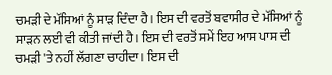ਚਮੜੀ ਦੇ ਮੱਸਿਆਂ ਨੂੰ ਸਾੜ ਦਿੰਦਾ ਹੈ। ਇਸ ਦੀ ਵਰਤੋਂ ਬਵਾਸੀਰ ਦੇ ਮੱਸਿਆਂ ਨੂੰ ਸਾੜਨ ਲਈ ਵੀ ਕੀਤੀ ਜਾਂਦੀ ਹੈ। ਇਸ ਦੀ ਵਰਤੋਂ ਸਮੇਂ ਇਹ ਆਸ ਪਾਸ ਦੀ ਚਮੜੀ 'ਤੇ ਨਹੀਂ ਲੱਗਣਾ ਚਾਹੀਦਾ। ਇਸ ਦੀ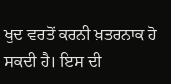ਖੁਦ ਵਰਤੋਂ ਕਰਨੀ ਖ਼ਤਰਨਾਕ ਹੋ ਸਕਦੀ ਹੈ। ਇਸ ਦੀ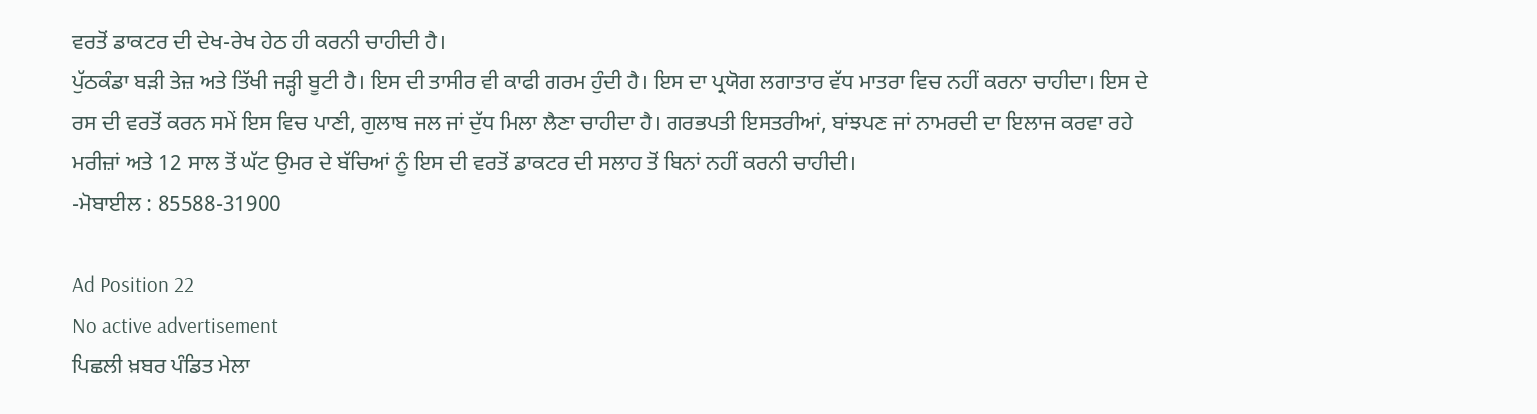ਵਰਤੋਂ ਡਾਕਟਰ ਦੀ ਦੇਖ-ਰੇਖ ਹੇਠ ਹੀ ਕਰਨੀ ਚਾਹੀਦੀ ਹੈ।
ਪੁੱਠਕੰਡਾ ਬੜੀ ਤੇਜ਼ ਅਤੇ ਤਿੱਖੀ ਜੜ੍ਹੀ ਬੂਟੀ ਹੈ। ਇਸ ਦੀ ਤਾਸੀਰ ਵੀ ਕਾਫੀ ਗਰਮ ਹੁੰਦੀ ਹੈ। ਇਸ ਦਾ ਪ੍ਰਯੋਗ ਲਗਾਤਾਰ ਵੱਧ ਮਾਤਰਾ ਵਿਚ ਨਹੀਂ ਕਰਨਾ ਚਾਹੀਦਾ। ਇਸ ਦੇ ਰਸ ਦੀ ਵਰਤੋਂ ਕਰਨ ਸਮੇਂ ਇਸ ਵਿਚ ਪਾਣੀ, ਗੁਲਾਬ ਜਲ ਜਾਂ ਦੁੱਧ ਮਿਲਾ ਲੈਣਾ ਚਾਹੀਦਾ ਹੈ। ਗਰਭਪਤੀ ਇਸਤਰੀਆਂ, ਬਾਂਝਪਣ ਜਾਂ ਨਾਮਰਦੀ ਦਾ ਇਲਾਜ ਕਰਵਾ ਰਹੇ ਮਰੀਜ਼ਾਂ ਅਤੇ 12 ਸਾਲ ਤੋਂ ਘੱਟ ਉਮਰ ਦੇ ਬੱਚਿਆਂ ਨੂੰ ਇਸ ਦੀ ਵਰਤੋਂ ਡਾਕਟਰ ਦੀ ਸਲਾਹ ਤੋਂ ਬਿਨਾਂ ਨਹੀਂ ਕਰਨੀ ਚਾਹੀਦੀ।
-ਮੋਬਾਈਲ : 85588-31900

Ad Position 22
No active advertisement
ਪਿਛਲੀ ਖ਼ਬਰ ਪੰਡਿਤ ਮੇਲਾ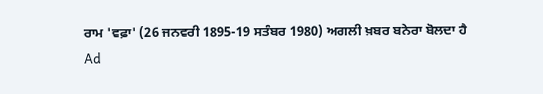ਰਾਮ 'ਵਫ਼ਾ' (26 ਜਨਵਰੀ 1895-19 ਸਤੰਬਰ 1980) ਅਗਲੀ ਖ਼ਬਰ ਬਨੇਰਾ ਬੋਲਦਾ ਹੈ
Ad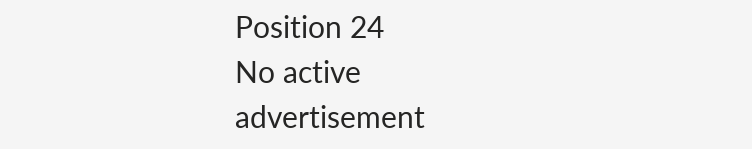Position 24
No active advertisement